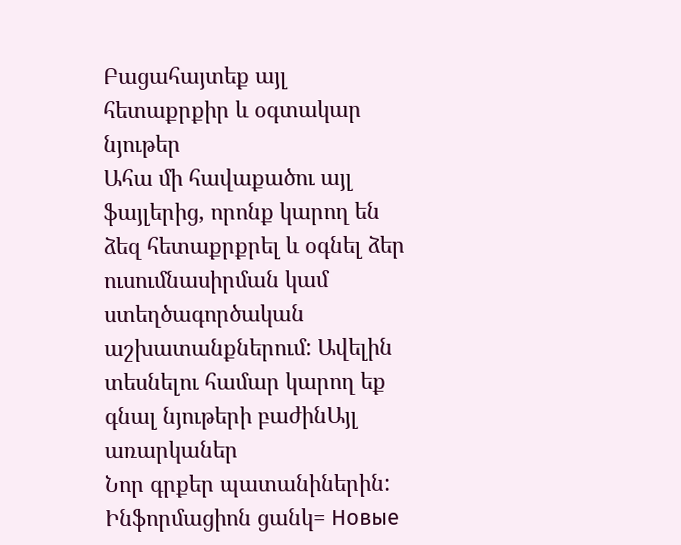Բացահայտեք այլ հետաքրքիր և օգտակար նյութեր
Ահա մի հավաքածու այլ ֆայլերից, որոնք կարող են ձեզ հետաքրքրել և օգնել ձեր ուսումնասիրման կամ ստեղծագործական աշխատանքներում: Ավելին տեսնելու համար կարող եք գնալ նյութերի բաժինԱյլ առարկաներ
Նոր գրքեր պատանիներին: Ինֆորմացիոն ցանկ= Новые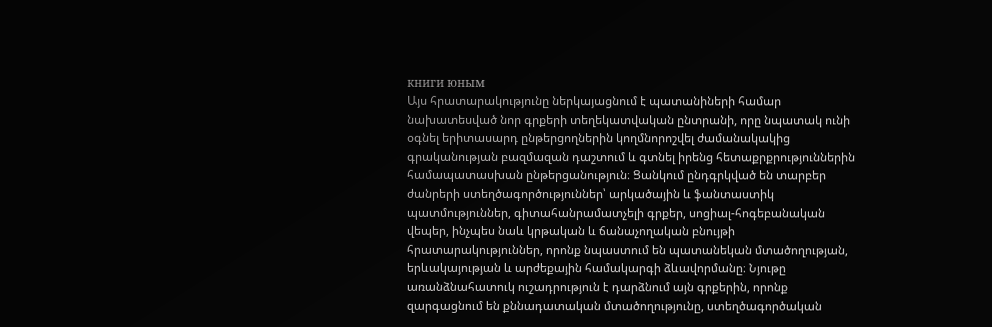книги юным
Այս հրատարակությունը ներկայացնում է պատանիների համար նախատեսված նոր գրքերի տեղեկատվական ընտրանի, որը նպատակ ունի օգնել երիտասարդ ընթերցողներին կողմնորոշվել ժամանակակից գրականության բազմազան դաշտում և գտնել իրենց հետաքրքրություններին համապատասխան ընթերցանություն։ Ցանկում ընդգրկված են տարբեր ժանրերի ստեղծագործություններ՝ արկածային և ֆանտաստիկ պատմություններ, գիտահանրամատչելի գրքեր, սոցիալ-հոգեբանական վեպեր, ինչպես նաև կրթական և ճանաչողական բնույթի հրատարակություններ, որոնք նպաստում են պատանեկան մտածողության, երևակայության և արժեքային համակարգի ձևավորմանը։ Նյութը առանձնահատուկ ուշադրություն է դարձնում այն գրքերին, որոնք զարգացնում են քննադատական մտածողությունը, ստեղծագործական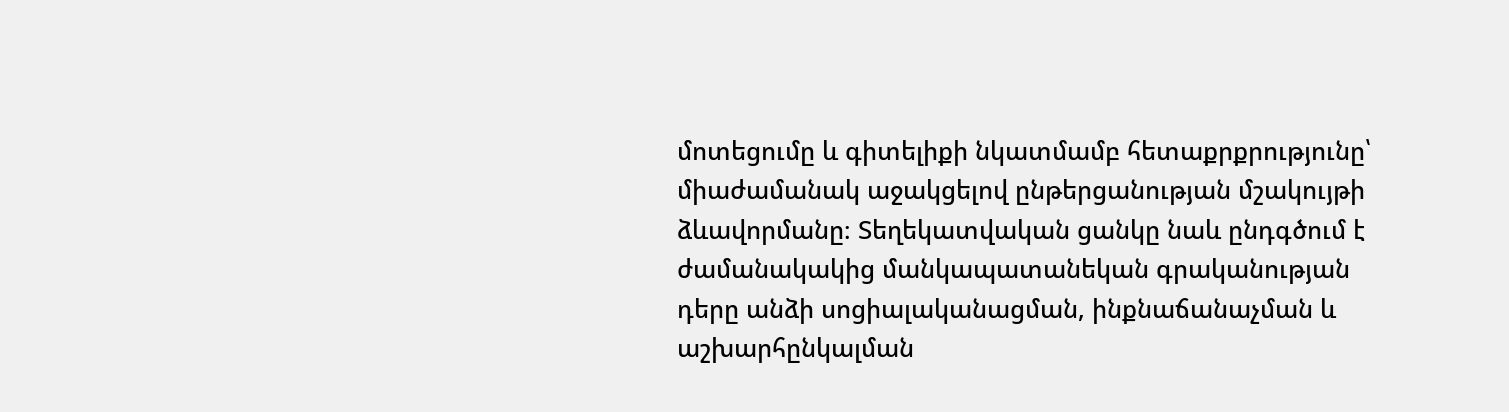մոտեցումը և գիտելիքի նկատմամբ հետաքրքրությունը՝ միաժամանակ աջակցելով ընթերցանության մշակույթի ձևավորմանը։ Տեղեկատվական ցանկը նաև ընդգծում է ժամանակակից մանկապատանեկան գրականության դերը անձի սոցիալականացման, ինքնաճանաչման և աշխարհընկալման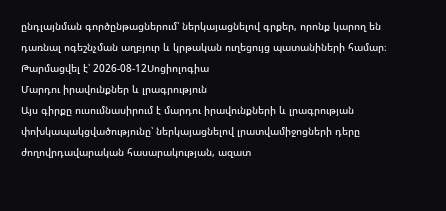ընդլայնման գործընթացներում՝ ներկայացնելով գրքեր, որոնք կարող են դառնալ ոգեշնչման աղբյուր և կրթական ուղեցույց պատանիների համար։
Թարմացվել է՝ 2026-08-12Սոցիոլոգիա
Մարդու իրավունքներ և լրագրություն
Այս գիրքը ուսումնասիրում է մարդու իրավունքների և լրագրության փոխկապակցվածությունը՝ ներկայացնելով լրատվամիջոցների դերը ժողովրդավարական հասարակության, ազատ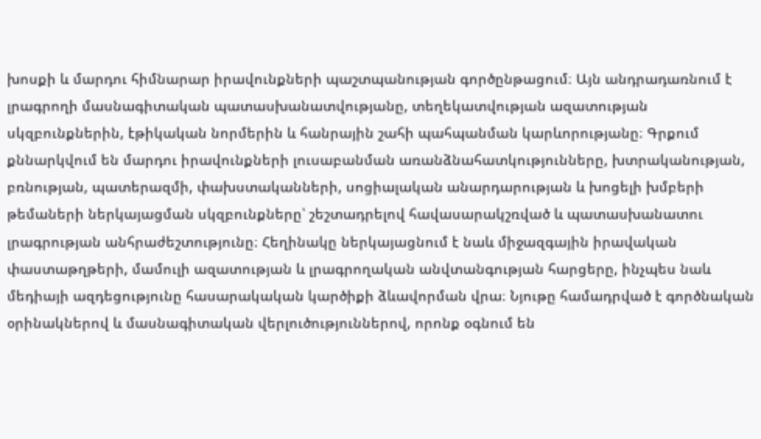խոսքի և մարդու հիմնարար իրավունքների պաշտպանության գործընթացում։ Այն անդրադառնում է լրագրողի մասնագիտական պատասխանատվությանը, տեղեկատվության ազատության սկզբունքներին, էթիկական նորմերին և հանրային շահի պահպանման կարևորությանը։ Գրքում քննարկվում են մարդու իրավունքների լուսաբանման առանձնահատկությունները, խտրականության, բռնության, պատերազմի, փախստականների, սոցիալական անարդարության և խոցելի խմբերի թեմաների ներկայացման սկզբունքները՝ շեշտադրելով հավասարակշռված և պատասխանատու լրագրության անհրաժեշտությունը։ Հեղինակը ներկայացնում է նաև միջազգային իրավական փաստաթղթերի, մամուլի ազատության և լրագրողական անվտանգության հարցերը, ինչպես նաև մեդիայի ազդեցությունը հասարակական կարծիքի ձևավորման վրա։ Նյութը համադրված է գործնական օրինակներով և մասնագիտական վերլուծություններով, որոնք օգնում են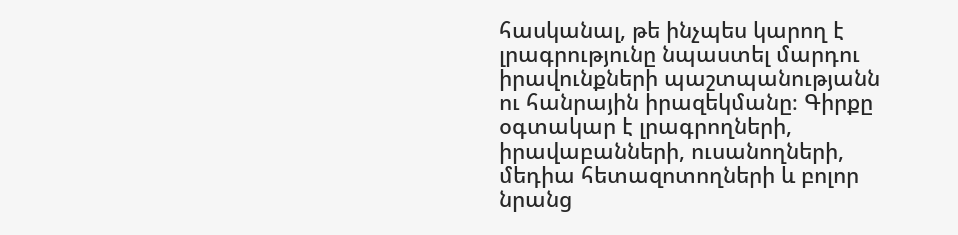հասկանալ, թե ինչպես կարող է լրագրությունը նպաստել մարդու իրավունքների պաշտպանությանն ու հանրային իրազեկմանը։ Գիրքը օգտակար է լրագրողների, իրավաբանների, ուսանողների, մեդիա հետազոտողների և բոլոր նրանց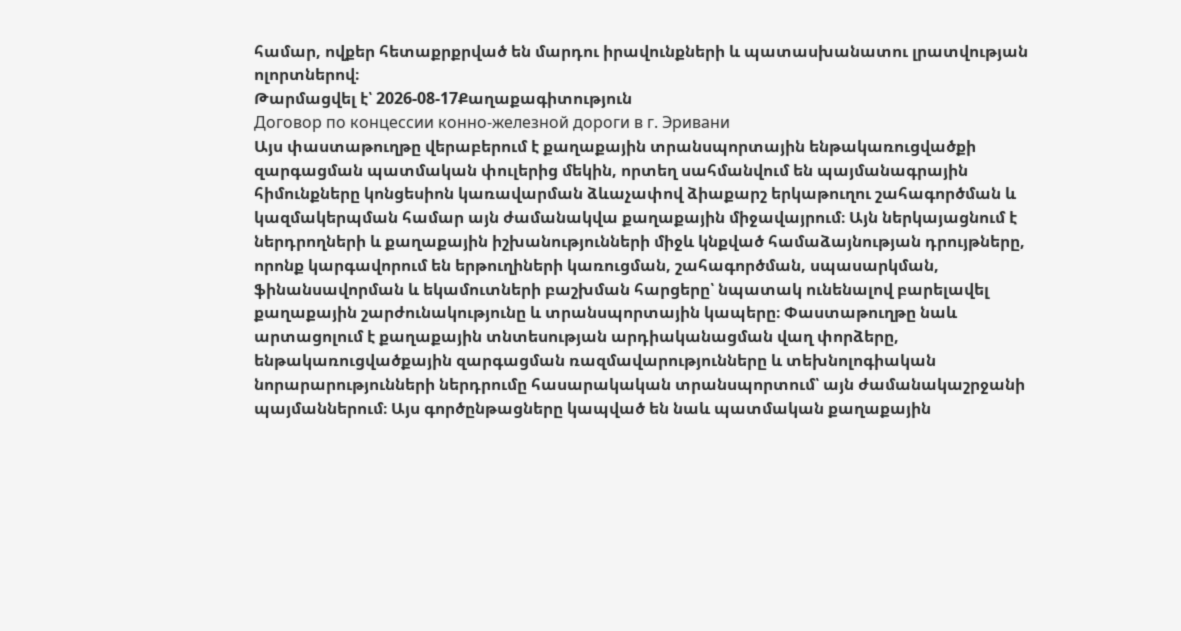համար, ովքեր հետաքրքրված են մարդու իրավունքների և պատասխանատու լրատվության ոլորտներով։
Թարմացվել է՝ 2026-08-17Քաղաքագիտություն
Договор по концессии конно-железной дороги в г. Эривани
Այս փաստաթուղթը վերաբերում է քաղաքային տրանսպորտային ենթակառուցվածքի զարգացման պատմական փուլերից մեկին, որտեղ սահմանվում են պայմանագրային հիմունքները կոնցեսիոն կառավարման ձևաչափով ձիաքարշ երկաթուղու շահագործման և կազմակերպման համար այն ժամանակվա քաղաքային միջավայրում։ Այն ներկայացնում է ներդրողների և քաղաքային իշխանությունների միջև կնքված համաձայնության դրույթները, որոնք կարգավորում են երթուղիների կառուցման, շահագործման, սպասարկման, ֆինանսավորման և եկամուտների բաշխման հարցերը՝ նպատակ ունենալով բարելավել քաղաքային շարժունակությունը և տրանսպորտային կապերը։ Փաստաթուղթը նաև արտացոլում է քաղաքային տնտեսության արդիականացման վաղ փորձերը, ենթակառուցվածքային զարգացման ռազմավարությունները և տեխնոլոգիական նորարարությունների ներդրումը հասարակական տրանսպորտում՝ այն ժամանակաշրջանի պայմաններում։ Այս գործընթացները կապված են նաև պատմական քաղաքային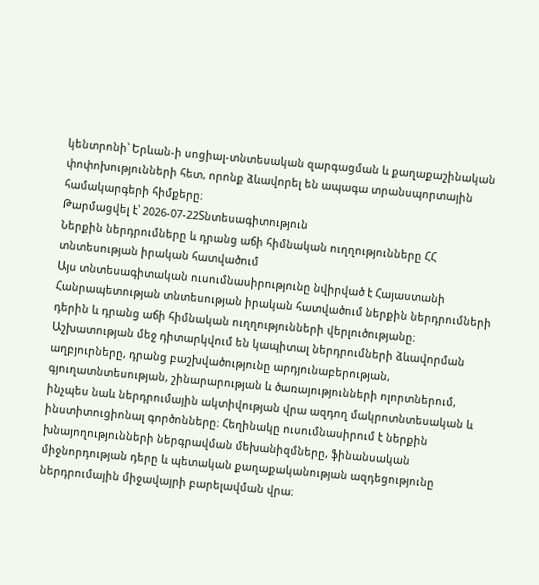կենտրոնի՝ Երևան-ի սոցիալ-տնտեսական զարգացման և քաղաքաշինական փոփոխությունների հետ, որոնք ձևավորել են ապագա տրանսպորտային համակարգերի հիմքերը։
Թարմացվել է՝ 2026-07-22Տնտեսագիտություն
Ներքին ներդրումները և դրանց աճի հիմնական ուղղությունները ՀՀ տնտեսության իրական հատվածում
Այս տնտեսագիտական ուսումնասիրությունը նվիրված է Հայաստանի Հանրապետության տնտեսության իրական հատվածում ներքին ներդրումների դերին և դրանց աճի հիմնական ուղղությունների վերլուծությանը։ Աշխատության մեջ դիտարկվում են կապիտալ ներդրումների ձևավորման աղբյուրները, դրանց բաշխվածությունը արդյունաբերության, գյուղատնտեսության, շինարարության և ծառայությունների ոլորտներում, ինչպես նաև ներդրումային ակտիվության վրա ազդող մակրոտնտեսական և ինստիտուցիոնալ գործոնները։ Հեղինակը ուսումնասիրում է ներքին խնայողությունների ներգրավման մեխանիզմները, ֆինանսական միջնորդության դերը և պետական քաղաքականության ազդեցությունը ներդրումային միջավայրի բարելավման վրա։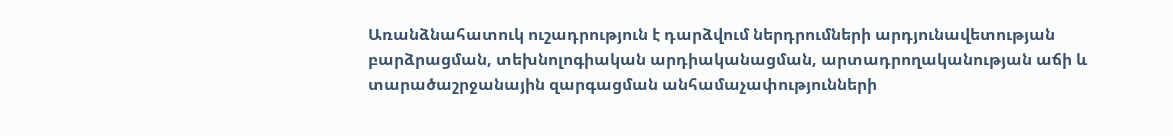Առանձնահատուկ ուշադրություն է դարձվում ներդրումների արդյունավետության բարձրացման, տեխնոլոգիական արդիականացման, արտադրողականության աճի և տարածաշրջանային զարգացման անհամաչափությունների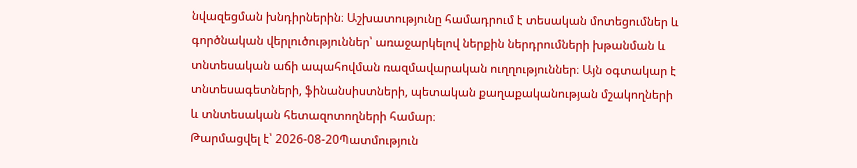նվազեցման խնդիրներին։ Աշխատությունը համադրում է տեսական մոտեցումներ և գործնական վերլուծություններ՝ առաջարկելով ներքին ներդրումների խթանման և տնտեսական աճի ապահովման ռազմավարական ուղղություններ։ Այն օգտակար է տնտեսագետների, ֆինանսիստների, պետական քաղաքականության մշակողների և տնտեսական հետազոտողների համար։
Թարմացվել է՝ 2026-08-20Պատմություն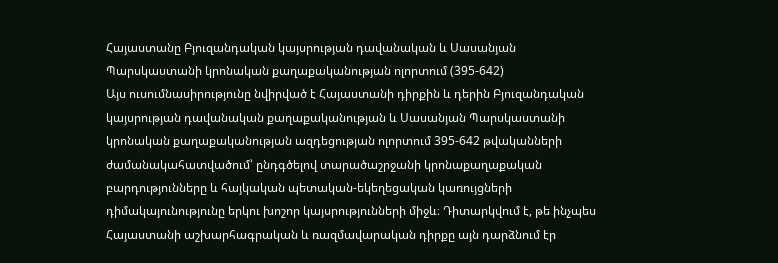Հայաստանը Բյուզանդական կայսրության դավանական և Սասանյան Պարսկաստանի կրոնական քաղաքականության ոլորտում (395-642)
Այս ուսումնասիրությունը նվիրված է Հայաստանի դիրքին և դերին Բյուզանդական կայսրության դավանական քաղաքականության և Սասանյան Պարսկաստանի կրոնական քաղաքականության ազդեցության ոլորտում 395-642 թվականների ժամանակահատվածում՝ ընդգծելով տարածաշրջանի կրոնաքաղաքական բարդությունները և հայկական պետական-եկեղեցական կառույցների դիմակայունությունը երկու խոշոր կայսրությունների միջև։ Դիտարկվում է, թե ինչպես Հայաստանի աշխարհագրական և ռազմավարական դիրքը այն դարձնում էր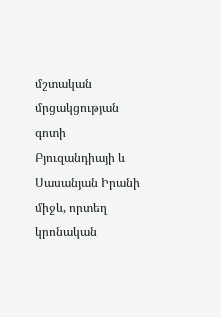մշտական մրցակցության գոտի Բյուզանդիայի և Սասանյան Իրանի միջև, որտեղ կրոնական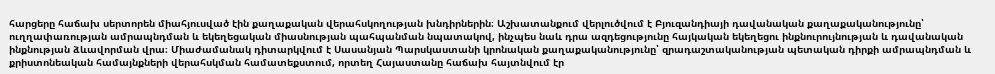հարցերը հաճախ սերտորեն միահյուսված էին քաղաքական վերահսկողության խնդիրներին։ Աշխատանքում վերլուծվում է Բյուզանդիայի դավանական քաղաքականությունը՝ ուղղափառության ամրապնդման և եկեղեցական միասնության պահպանման նպատակով, ինչպես նաև դրա ազդեցությունը հայկական եկեղեցու ինքնուրույնության և դավանական ինքնության ձևավորման վրա։ Միաժամանակ դիտարկվում է Սասանյան Պարսկաստանի կրոնական քաղաքականությունը՝ զրադաշտականության պետական դիրքի ամրապնդման և քրիստոնեական համայնքների վերահսկման համատեքստում, որտեղ Հայաստանը հաճախ հայտնվում էր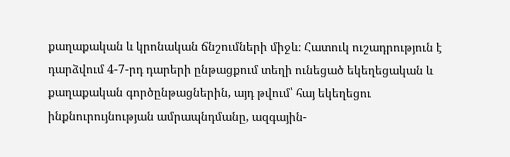քաղաքական և կրոնական ճնշումների միջև։ Հատուկ ուշադրություն է դարձվում 4-7-րդ դարերի ընթացքում տեղի ունեցած եկեղեցական և քաղաքական գործընթացներին, այդ թվում՝ հայ եկեղեցու ինքնուրույնության ամրապնդմանը, ազգային-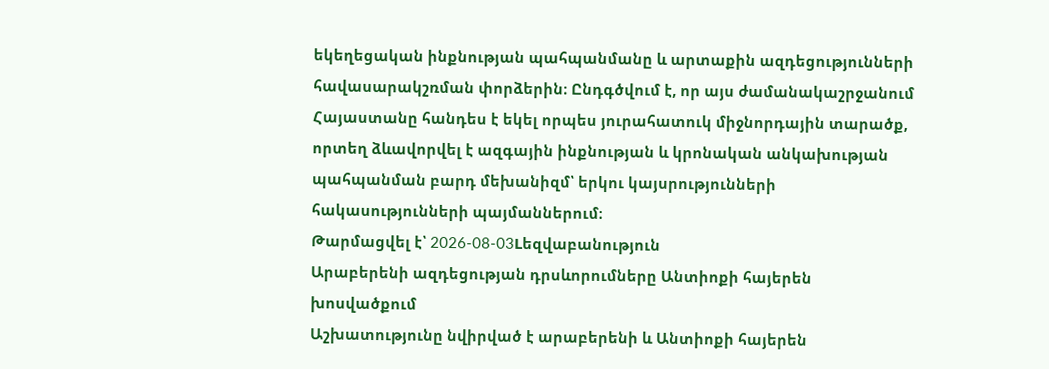եկեղեցական ինքնության պահպանմանը և արտաքին ազդեցությունների հավասարակշռման փորձերին։ Ընդգծվում է, որ այս ժամանակաշրջանում Հայաստանը հանդես է եկել որպես յուրահատուկ միջնորդային տարածք, որտեղ ձևավորվել է ազգային ինքնության և կրոնական անկախության պահպանման բարդ մեխանիզմ՝ երկու կայսրությունների հակասությունների պայմաններում։
Թարմացվել է՝ 2026-08-03Lեզվաբանություն
Արաբերենի ազդեցության դրսևորումները Անտիոքի հայերեն խոսվածքում
Աշխատությունը նվիրված է արաբերենի և Անտիոքի հայերեն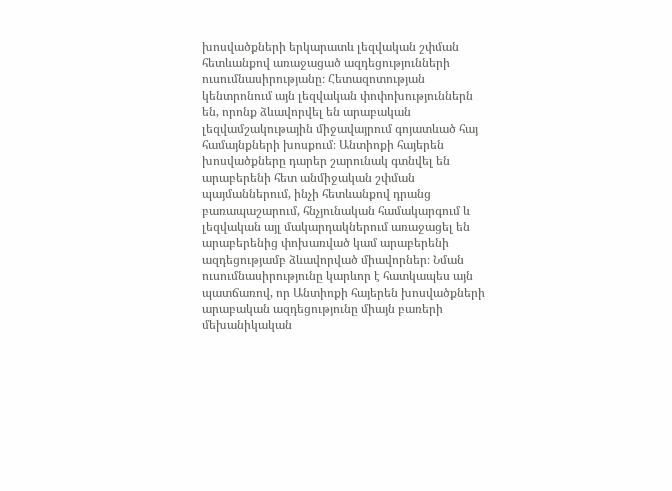խոսվածքների երկարատև լեզվական շփման հետևանքով առաջացած ազդեցությունների ուսումնասիրությանը։ Հետազոտության կենտրոնում այն լեզվական փոփոխություններն են, որոնք ձևավորվել են արաբական լեզվամշակութային միջավայրում գոյատևած հայ համայնքների խոսքում։ Անտիոքի հայերեն խոսվածքները դարեր շարունակ գտնվել են արաբերենի հետ անմիջական շփման պայմաններում, ինչի հետևանքով դրանց բառապաշարում, հնչյունական համակարգում և լեզվական այլ մակարդակներում առաջացել են արաբերենից փոխառված կամ արաբերենի ազդեցությամբ ձևավորված միավորներ։ Նման ուսումնասիրությունը կարևոր է հատկապես այն պատճառով, որ Անտիոքի հայերեն խոսվածքների արաբական ազդեցությունը միայն բառերի մեխանիկական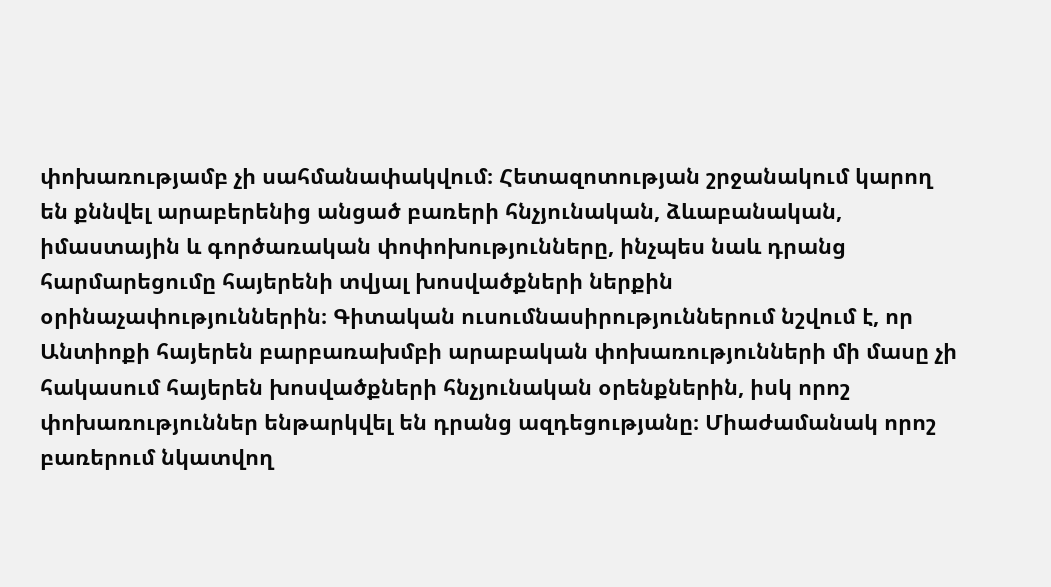փոխառությամբ չի սահմանափակվում։ Հետազոտության շրջանակում կարող են քննվել արաբերենից անցած բառերի հնչյունական, ձևաբանական, իմաստային և գործառական փոփոխությունները, ինչպես նաև դրանց հարմարեցումը հայերենի տվյալ խոսվածքների ներքին օրինաչափություններին։ Գիտական ուսումնասիրություններում նշվում է, որ Անտիոքի հայերեն բարբառախմբի արաբական փոխառությունների մի մասը չի հակասում հայերեն խոսվածքների հնչյունական օրենքներին, իսկ որոշ փոխառություններ ենթարկվել են դրանց ազդեցությանը։ Միաժամանակ որոշ բառերում նկատվող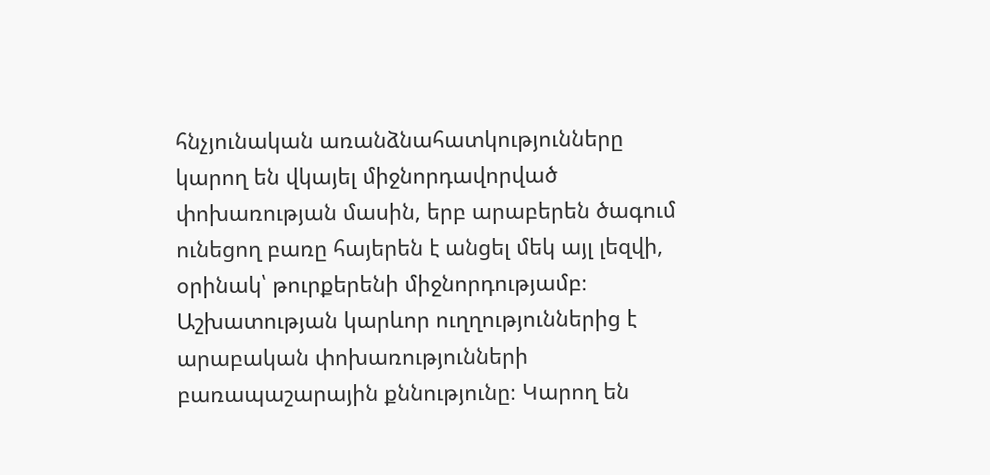հնչյունական առանձնահատկությունները կարող են վկայել միջնորդավորված փոխառության մասին, երբ արաբերեն ծագում ունեցող բառը հայերեն է անցել մեկ այլ լեզվի, օրինակ՝ թուրքերենի միջնորդությամբ։ Աշխատության կարևոր ուղղություններից է արաբական փոխառությունների բառապաշարային քննությունը։ Կարող են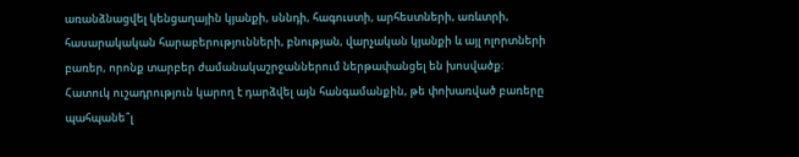առանձնացվել կենցաղային կյանքի, սննդի, հագուստի, արհեստների, առևտրի, հասարակական հարաբերությունների, բնության, վարչական կյանքի և այլ ոլորտների բառեր, որոնք տարբեր ժամանակաշրջաններում ներթափանցել են խոսվածք։ Հատուկ ուշադրություն կարող է դարձվել այն հանգամանքին, թե փոխառված բառերը պահպանե՞լ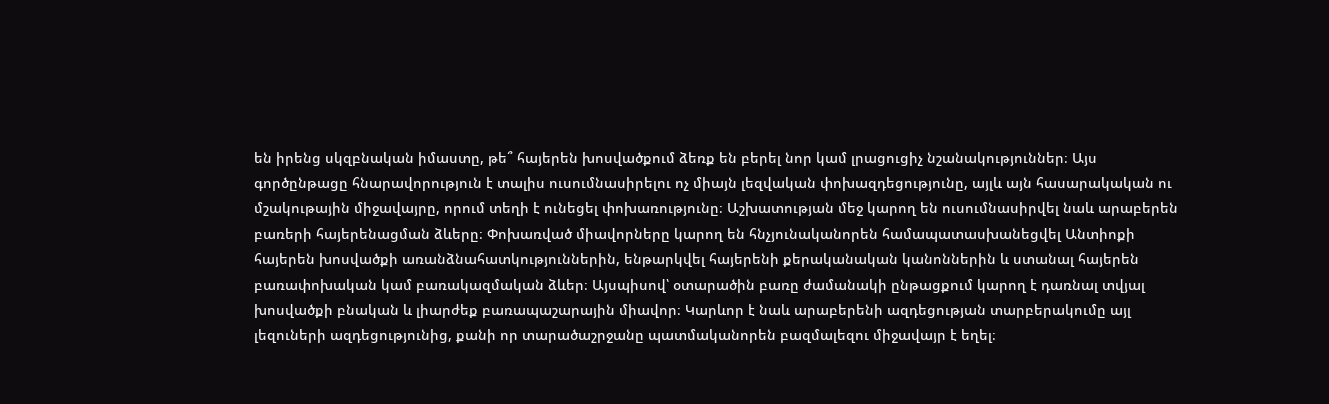են իրենց սկզբնական իմաստը, թե՞ հայերեն խոսվածքում ձեռք են բերել նոր կամ լրացուցիչ նշանակություններ։ Այս գործընթացը հնարավորություն է տալիս ուսումնասիրելու ոչ միայն լեզվական փոխազդեցությունը, այլև այն հասարակական ու մշակութային միջավայրը, որում տեղի է ունեցել փոխառությունը։ Աշխատության մեջ կարող են ուսումնասիրվել նաև արաբերեն բառերի հայերենացման ձևերը։ Փոխառված միավորները կարող են հնչյունականորեն համապատասխանեցվել Անտիոքի հայերեն խոսվածքի առանձնահատկություններին, ենթարկվել հայերենի քերականական կանոններին և ստանալ հայերեն բառափոխական կամ բառակազմական ձևեր։ Այսպիսով՝ օտարածին բառը ժամանակի ընթացքում կարող է դառնալ տվյալ խոսվածքի բնական և լիարժեք բառապաշարային միավոր։ Կարևոր է նաև արաբերենի ազդեցության տարբերակումը այլ լեզուների ազդեցությունից, քանի որ տարածաշրջանը պատմականորեն բազմալեզու միջավայր է եղել։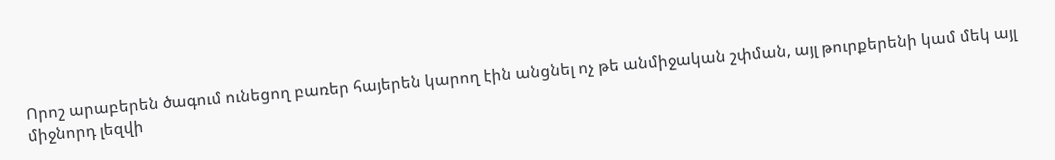Որոշ արաբերեն ծագում ունեցող բառեր հայերեն կարող էին անցնել ոչ թե անմիջական շփման, այլ թուրքերենի կամ մեկ այլ միջնորդ լեզվի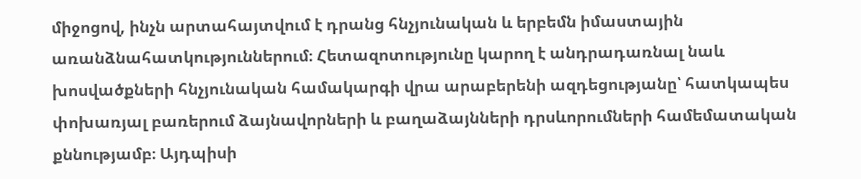միջոցով, ինչն արտահայտվում է դրանց հնչյունական և երբեմն իմաստային առանձնահատկություններում։ Հետազոտությունը կարող է անդրադառնալ նաև խոսվածքների հնչյունական համակարգի վրա արաբերենի ազդեցությանը՝ հատկապես փոխառյալ բառերում ձայնավորների և բաղաձայնների դրսևորումների համեմատական քննությամբ։ Այդպիսի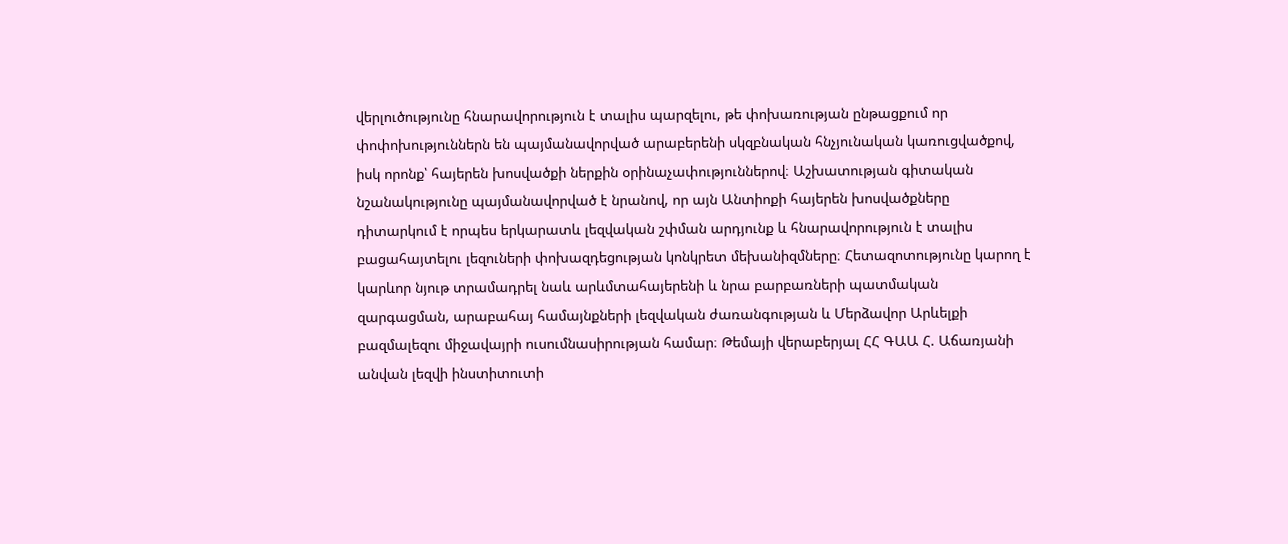վերլուծությունը հնարավորություն է տալիս պարզելու, թե փոխառության ընթացքում որ փոփոխություններն են պայմանավորված արաբերենի սկզբնական հնչյունական կառուցվածքով, իսկ որոնք՝ հայերեն խոսվածքի ներքին օրինաչափություններով։ Աշխատության գիտական նշանակությունը պայմանավորված է նրանով, որ այն Անտիոքի հայերեն խոսվածքները դիտարկում է որպես երկարատև լեզվական շփման արդյունք և հնարավորություն է տալիս բացահայտելու լեզուների փոխազդեցության կոնկրետ մեխանիզմները։ Հետազոտությունը կարող է կարևոր նյութ տրամադրել նաև արևմտահայերենի և նրա բարբառների պատմական զարգացման, արաբահայ համայնքների լեզվական ժառանգության և Մերձավոր Արևելքի բազմալեզու միջավայրի ուսումնասիրության համար։ Թեմայի վերաբերյալ ՀՀ ԳԱԱ Հ. Աճառյանի անվան լեզվի ինստիտուտի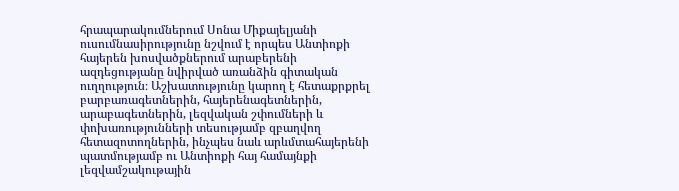հրապարակումներում Սոնա Միքայելյանի ուսումնասիրությունը նշվում է որպես Անտիոքի հայերեն խոսվածքներում արաբերենի ազդեցությանը նվիրված առանձին գիտական ուղղություն։ Աշխատությունը կարող է հետաքրքրել բարբառագետներին, հայերենագետներին, արաբագետներին, լեզվական շփումների և փոխառությունների տեսությամբ զբաղվող հետազոտողներին, ինչպես նաև արևմտահայերենի պատմությամբ ու Անտիոքի հայ համայնքի լեզվամշակութային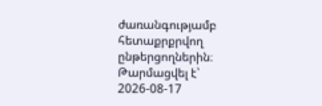ժառանգությամբ հետաքրքրվող ընթերցողներին։
Թարմացվել է՝ 2026-08-17